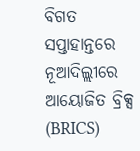ବିଗତ ସପ୍ତାହାନ୍ତରେ ନୂଆଦିଲ୍ଲୀରେ ଆୟୋଜିତ ବ୍ରିକ୍ସ (BRICS)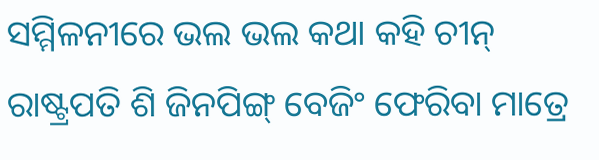ସମ୍ମିଳନୀରେ ଭଲ ଭଲ କଥା କହି ଚୀନ୍ ରାଷ୍ଟ୍ରପତି ଶି ଜିନପିଙ୍ଗ୍ ବେଜିଂ ଫେରିବା ମାତ୍ରେ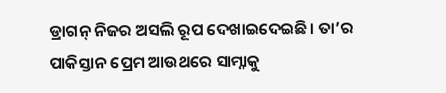ଡ୍ରାଗନ୍ ନିଜର ଅସଲି ରୂପ ଦେଖାଇଦେଇଛି। ତା’ର ପାକିସ୍ତାନ ପ୍ରେମ ଆଉଥରେ ସାମ୍ନାକୁ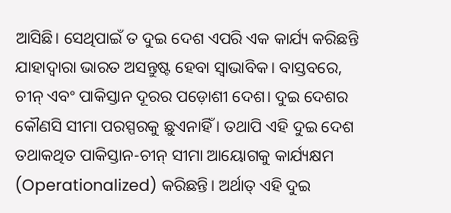ଆସିଛି। ସେଥିପାଇଁ ତ ଦୁଇ ଦେଶ ଏପରି ଏକ କାର୍ଯ୍ୟ କରିଛନ୍ତି ଯାହାଦ୍ୱାରା ଭାରତ ଅସନ୍ତୁଷ୍ଟ ହେବା ସ୍ୱାଭାବିକ। ବାସ୍ତବରେ, ଚୀନ୍ ଏବଂ ପାକିସ୍ତାନ ଦୂରର ପଡ଼ୋଶୀ ଦେଶ। ଦୁଇ ଦେଶର କୌଣସି ସୀମା ପରସ୍ପରକୁ ଛୁଏନାହିଁ । ତଥାପି ଏହି ଦୁଇ ଦେଶ ତଥାକଥିତ ପାକିସ୍ତାନ-ଚୀନ୍ ସୀମା ଆୟୋଗକୁ କାର୍ଯ୍ୟକ୍ଷମ (Operationalized) କରିଛନ୍ତି। ଅର୍ଥାତ୍ ଏହି ଦୁଇ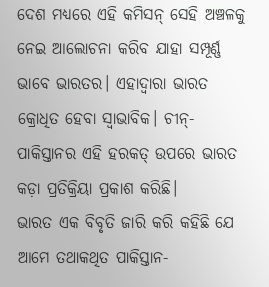ଦେଶ ମଧ୍ୟରେ ଏହି କମିସନ୍ ସେହି ଅଞ୍ଚଳକୁ ନେଇ ଆଲୋଚନା କରିବ ଯାହା ସମ୍ପୂର୍ଣ୍ଣ ଭାବେ ଭାରତର। ଏହାଦ୍ୱାରା ଭାରତ କ୍ରୋଧିତ ହେବା ସ୍ୱାଭାବିକ। ଚୀନ୍-ପାକିସ୍ତାନର ଏହି ହରକତ୍ ଉପରେ ଭାରତ କଡ଼ା ପ୍ରତିକ୍ରିୟା ପ୍ରକାଶ କରିଛି।
ଭାରତ ଏକ ବିବୃତି ଜାରି କରି କହିଛି ଯେ ଆମେ ତଥାକଥିତ ପାକିସ୍ତାନ-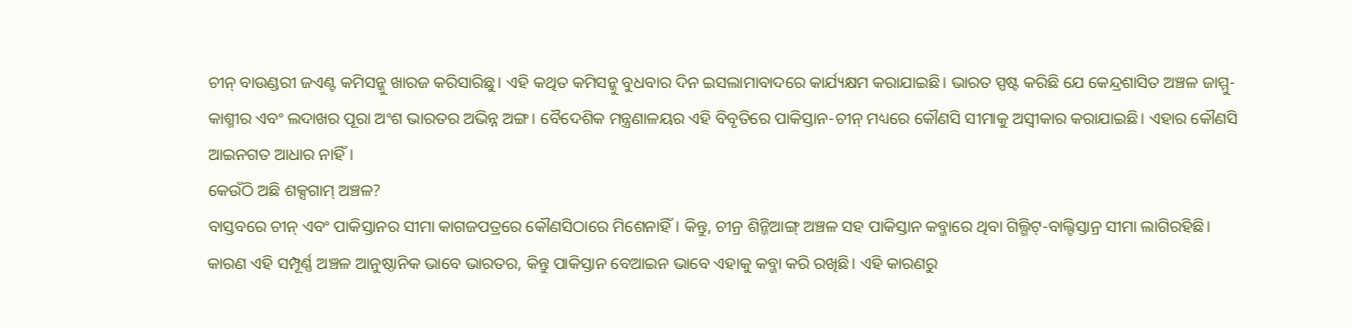ଚୀନ୍ ବାଉଣ୍ଡରୀ ଜଏଣ୍ଟ କମିସନ୍କୁ ଖାରଜ କରିସାରିଛୁ। ଏହି କଥିତ କମିସନ୍କୁ ବୁଧବାର ଦିନ ଇସଲାମାବାଦରେ କାର୍ଯ୍ୟକ୍ଷମ କରାଯାଇଛି। ଭାରତ ସ୍ପଷ୍ଟ କରିଛି ଯେ କେନ୍ଦ୍ରଶାସିତ ଅଞ୍ଚଳ ଜାମ୍ମୁ-କାଶ୍ମୀର ଏବଂ ଲଦାଖର ପୂରା ଅଂଶ ଭାରତର ଅଭିନ୍ନ ଅଙ୍ଗ। ବୈଦେଶିକ ମନ୍ତ୍ରଣାଳୟର ଏହି ବିବୃତିରେ ପାକିସ୍ତାନ-ଚୀନ୍ ମଧ୍ୟରେ କୌଣସି ସୀମାକୁ ଅସ୍ୱୀକାର କରାଯାଇଛି। ଏହାର କୌଣସି ଆଇନଗତ ଆଧାର ନାହିଁ।
କେଉଁଠି ଅଛି ଶକ୍ସଗାମ୍ ଅଞ୍ଚଳ?
ବାସ୍ତବରେ ଚୀନ୍ ଏବଂ ପାକିସ୍ତାନର ସୀମା କାଗଜପତ୍ରରେ କୌଣସିଠାରେ ମିଶେନାହିଁ। କିନ୍ତୁ, ଚୀନ୍ର ଶିନ୍ଜିଆଙ୍ଗ୍ ଅଞ୍ଚଳ ସହ ପାକିସ୍ତାନ କବ୍ଜାରେ ଥିବା ଗିଲ୍ଗିଟ୍-ବାଲ୍ଟିସ୍ତାନ୍ର ସୀମା ଲାଗିରହିଛି। କାରଣ ଏହି ସମ୍ପୂର୍ଣ୍ଣ ଅଞ୍ଚଳ ଆନୁଷ୍ଠାନିକ ଭାବେ ଭାରତର, କିନ୍ତୁ ପାକିସ୍ତାନ ବେଆଇନ ଭାବେ ଏହାକୁ କବ୍ଜା କରି ରଖିଛି। ଏହି କାରଣରୁ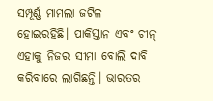ସମ୍ପୂର୍ଣ୍ଣ ମାମଲା ଜଟିଳ ହୋଇରହିଛି। ପାକିସ୍ତାନ ଏବଂ ଚୀନ୍ ଏହାକୁ ନିଜର ସୀମା ବୋଲି ଦାବି କରିବାରେ ଲାଗିଛନ୍ତି। ଭାରତର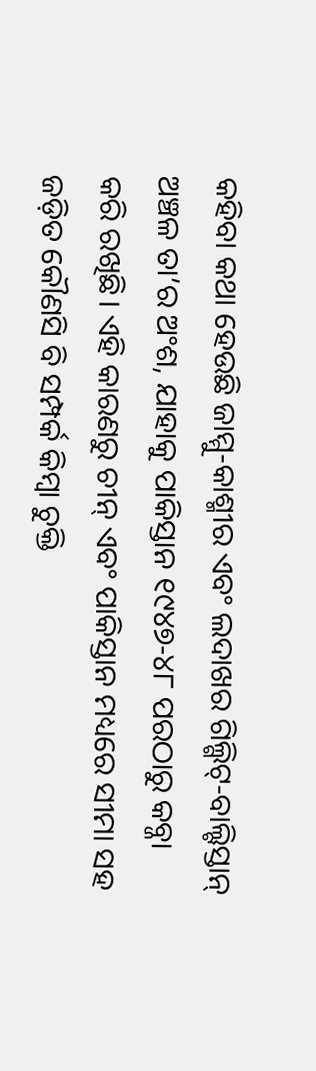କହିବା କଥା ହେଉଛି ଜାମ୍ମୁ-କାଶ୍ମୀର ଏବଂ ଲଦାଖର ଗିଲ୍ଗିଟ୍-ବାଲ୍ଟିସ୍ତାନ୍ ଅଞ୍ଚଳ ତା’ର ଅଂଶ, ଯାହାକୁ ପାକିସ୍ତାନ ୧୯୪୭-୪୮ ପରଠାରୁ କବ୍ଜା କରି ରଖିଛି। ଏହି କାରଣରୁ ଚୀନ୍ ଏବଂ ପାକିସ୍ତାନ ମଧ୍ୟରେ ସୀମା ସହ ଜଡ଼ିତ କୌଣସି ବି ସମ୍ପର୍କ କିମ୍ବା ଚୁକ୍ତି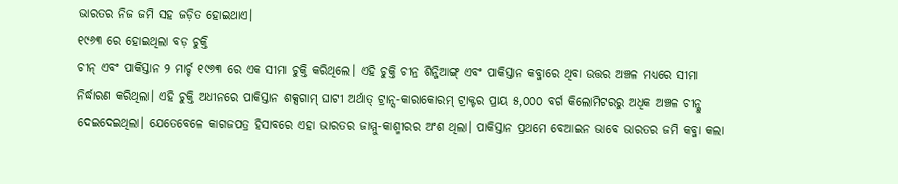ଭାରତର ନିଜ ଜମି ସହ ଜଡ଼ିତ ହୋଇଥାଏ।
୧୯୬୩ ରେ ହୋଇଥିଲା ବଡ଼ ଚୁକ୍ତି
ଚୀନ୍ ଏବଂ ପାକିସ୍ତାନ ୨ ମାର୍ଚ୍ଚ ୧୯୬୩ ରେ ଏକ ସୀମା ଚୁକ୍ତି କରିଥିଲେ। ଏହି ଚୁକ୍ତି ଚୀନ୍ର ଶିନ୍ଜିଆଙ୍ଗ୍ ଏବଂ ପାକିସ୍ତାନ କବ୍ଜାରେ ଥିବା ଉତ୍ତର ଅଞ୍ଚଳ ମଧ୍ୟରେ ସୀମା ନିର୍ଦ୍ଧାରଣ କରିଥିଲା। ଏହି ଚୁକ୍ତି ଅଧୀନରେ ପାକିସ୍ତାନ ଶକ୍ସଗାମ୍ ଘାଟୀ ଅର୍ଥାତ୍ ଟ୍ରାନ୍ସ-କାରାକୋରମ୍ ଟ୍ରାକ୍ଟର ପ୍ରାୟ ୫,୦୦୦ ବର୍ଗ କିଲୋମିଟରରୁ ଅଧିକ ଅଞ୍ଚଳ ଚୀନ୍କୁ ଦେଇଦେଇଥିଲା। ଯେତେବେଳେ କାଗଜପତ୍ର ହିସାବରେ ଏହା ଭାରତର ଜାମ୍ମୁ-କାଶ୍ମୀରର ଅଂଶ ଥିଲା। ପାକିସ୍ତାନ ପ୍ରଥମେ ବେଆଇନ ଭାବେ ଭାରତର ଜମି କବ୍ଜା କଲା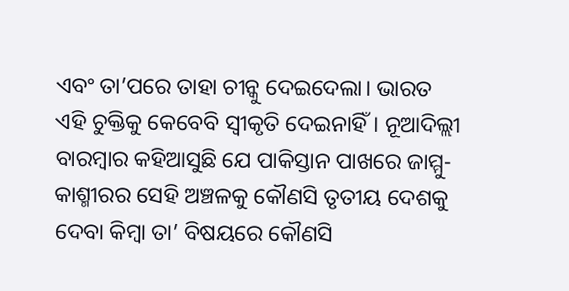ଏବଂ ତା’ପରେ ତାହା ଚୀନ୍କୁ ଦେଇଦେଲା। ଭାରତ ଏହି ଚୁକ୍ତିକୁ କେବେବି ସ୍ୱୀକୃତି ଦେଇନାହିଁ। ନୂଆଦିଲ୍ଲୀ ବାରମ୍ବାର କହିଆସୁଛି ଯେ ପାକିସ୍ତାନ ପାଖରେ ଜାମ୍ମୁ-କାଶ୍ମୀରର ସେହି ଅଞ୍ଚଳକୁ କୌଣସି ତୃତୀୟ ଦେଶକୁ ଦେବା କିମ୍ବା ତା’ ବିଷୟରେ କୌଣସି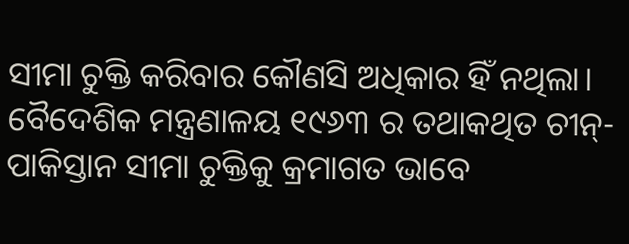ସୀମା ଚୁକ୍ତି କରିବାର କୌଣସି ଅଧିକାର ହିଁ ନଥିଲା। ବୈଦେଶିକ ମନ୍ତ୍ରଣାଳୟ ୧୯୬୩ ର ତଥାକଥିତ ଚୀନ୍-ପାକିସ୍ତାନ ସୀମା ଚୁକ୍ତିକୁ କ୍ରମାଗତ ଭାବେ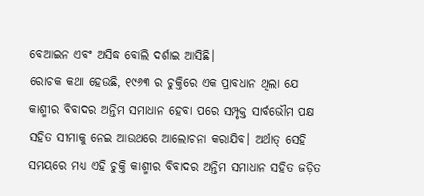ବେଆଇନ ଏବଂ ଅସିଦ୍ଧ ବୋଲି ଦର୍ଶାଇ ଆସିଛି।
ରୋଚକ କଥା ହେଉଛି, ୧୯୬୩ ର ଚୁକ୍ତିରେ ଏକ ପ୍ରାବଧାନ ଥିଲା ଯେ କାଶ୍ମୀର ବିବାଦର ଅନ୍ତିମ ସମାଧାନ ହେବା ପରେ ସମ୍ପୃକ୍ତ ସାର୍ବଭୌମ ପକ୍ଷ ସହିତ ସୀମାକୁ ନେଇ ଆଉଥରେ ଆଲୋଚନା କରାଯିବ। ଅର୍ଥାତ୍ ସେହି ସମୟରେ ମଧ୍ୟ ଏହି ଚୁକ୍ତି କାଶ୍ମୀର ବିବାଦର ଅନ୍ତିମ ସମାଧାନ ସହିତ ଜଡ଼ିତ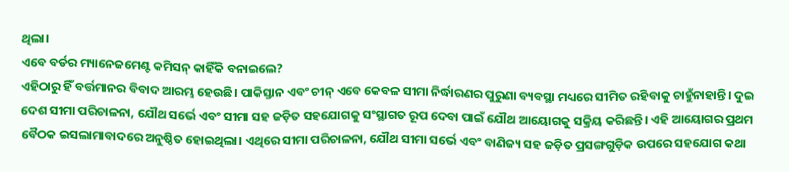ଥିଲା।
ଏବେ ବର୍ଡର ମ୍ୟାନେଜମେଣ୍ଟ କମିସନ୍ କାହିଁକି ବନାଇଲେ?
ଏହିଠାରୁ ହିଁ ବର୍ତ୍ତମାନର ବିବାଦ ଆରମ୍ଭ ହେଉଛି। ପାକିସ୍ତାନ ଏବଂ ଚୀନ୍ ଏବେ କେବଳ ସୀମା ନିର୍ଦ୍ଧାରଣର ପୁରୁଣା ବ୍ୟବସ୍ଥା ମଧ୍ୟରେ ସୀମିତ ରହିବାକୁ ଚାହୁଁନାହାନ୍ତି। ଦୁଇ ଦେଶ ସୀମା ପରିଚାଳନା, ଯୌଥ ସର୍ଭେ ଏବଂ ସୀମା ସହ ଜଡ଼ିତ ସହଯୋଗକୁ ସଂସ୍ଥାଗତ ରୂପ ଦେବା ପାଇଁ ଯୌଥ ଆୟୋଗକୁ ସକ୍ରିୟ କରିଛନ୍ତି। ଏହି ଆୟୋଗର ପ୍ରଥମ ବୈଠକ ଇସଲାମାବାଦରେ ଅନୁଷ୍ଠିତ ହୋଇଥିଲା। ଏଥିରେ ସୀମା ପରିଚାଳନା, ଯୌଥ ସୀମା ସର୍ଭେ ଏବଂ ବାଣିଜ୍ୟ ସହ ଜଡ଼ିତ ପ୍ରସଙ୍ଗଗୁଡ଼ିକ ଉପରେ ସହଯୋଗ କଥା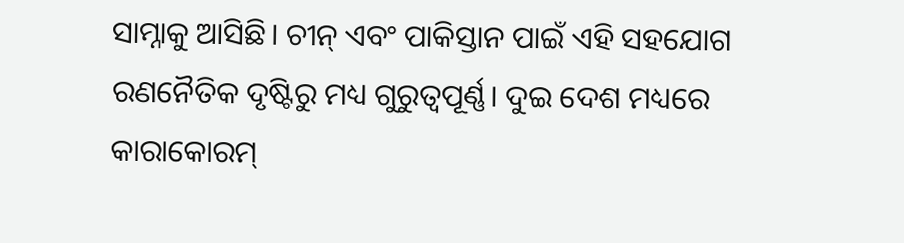ସାମ୍ନାକୁ ଆସିଛି। ଚୀନ୍ ଏବଂ ପାକିସ୍ତାନ ପାଇଁ ଏହି ସହଯୋଗ ରଣନୈତିକ ଦୃଷ୍ଟିରୁ ମଧ୍ୟ ଗୁରୁତ୍ୱପୂର୍ଣ୍ଣ। ଦୁଇ ଦେଶ ମଧ୍ୟରେ କାରାକୋରମ୍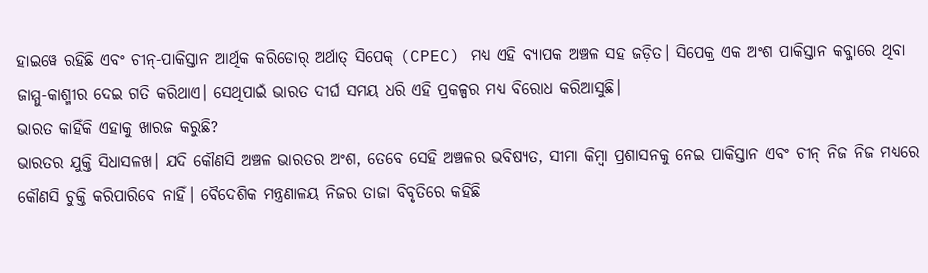ହାଇୱେ ରହିଛି ଏବଂ ଚୀନ୍-ପାକିସ୍ତାନ ଆର୍ଥିକ କରିଡୋର୍ ଅର୍ଥାତ୍ ସିପେକ୍ (CPEC) ମଧ୍ୟ ଏହି ବ୍ୟାପକ ଅଞ୍ଚଳ ସହ ଜଡ଼ିତ। ସିପେକ୍ର ଏକ ଅଂଶ ପାକିସ୍ତାନ କବ୍ଜାରେ ଥିବା ଜାମ୍ମୁ-କାଶ୍ମୀର ଦେଇ ଗତି କରିଥାଏ। ସେଥିପାଇଁ ଭାରତ ଦୀର୍ଘ ସମୟ ଧରି ଏହି ପ୍ରକଳ୍ପର ମଧ୍ୟ ବିରୋଧ କରିଆସୁଛି।
ଭାରତ କାହିଁକି ଏହାକୁ ଖାରଜ କରୁଛି?
ଭାରତର ଯୁକ୍ତି ସିଧାସଳଖ। ଯଦି କୌଣସି ଅଞ୍ଚଳ ଭାରତର ଅଂଶ, ତେବେ ସେହି ଅଞ୍ଚଳର ଭବିଷ୍ୟତ, ସୀମା କିମ୍ବା ପ୍ରଶାସନକୁ ନେଇ ପାକିସ୍ତାନ ଏବଂ ଚୀନ୍ ନିଜ ନିଜ ମଧ୍ୟରେ କୌଣସି ଚୁକ୍ତି କରିପାରିବେ ନାହିଁ। ବୈଦେଶିକ ମନ୍ତ୍ରଣାଳୟ ନିଜର ତାଜା ବିବୃତିରେ କହିଛି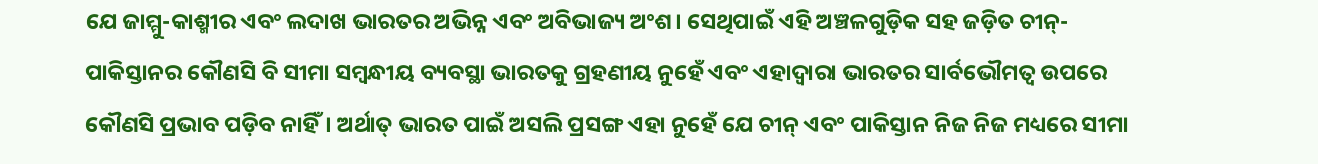ଯେ ଜାମ୍ମୁ-କାଶ୍ମୀର ଏବଂ ଲଦାଖ ଭାରତର ଅଭିନ୍ନ ଏବଂ ଅବିଭାଜ୍ୟ ଅଂଶ। ସେଥିପାଇଁ ଏହି ଅଞ୍ଚଳଗୁଡ଼ିକ ସହ ଜଡ଼ିତ ଚୀନ୍-ପାକିସ୍ତାନର କୌଣସି ବି ସୀମା ସମ୍ବନ୍ଧୀୟ ବ୍ୟବସ୍ଥା ଭାରତକୁ ଗ୍ରହଣୀୟ ନୁହେଁ ଏବଂ ଏହାଦ୍ୱାରା ଭାରତର ସାର୍ବଭୌମତ୍ୱ ଉପରେ କୌଣସି ପ୍ରଭାବ ପଡ଼ିବ ନାହିଁ। ଅର୍ଥାତ୍ ଭାରତ ପାଇଁ ଅସଲି ପ୍ରସଙ୍ଗ ଏହା ନୁହେଁ ଯେ ଚୀନ୍ ଏବଂ ପାକିସ୍ତାନ ନିଜ ନିଜ ମଧ୍ୟରେ ସୀମା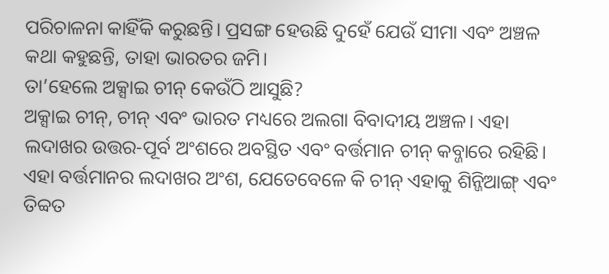ପରିଚାଳନା କାହିଁକି କରୁଛନ୍ତି। ପ୍ରସଙ୍ଗ ହେଉଛି ଦୁହେଁ ଯେଉଁ ସୀମା ଏବଂ ଅଞ୍ଚଳ କଥା କହୁଛନ୍ତି, ତାହା ଭାରତର ଜମି।
ତା’ହେଲେ ଅକ୍ସାଇ ଚୀନ୍ କେଉଁଠି ଆସୁଛି?
ଅକ୍ସାଇ ଚୀନ୍, ଚୀନ୍ ଏବଂ ଭାରତ ମଧ୍ୟରେ ଅଲଗା ବିବାଦୀୟ ଅଞ୍ଚଳ। ଏହା ଲଦାଖର ଉତ୍ତର-ପୂର୍ବ ଅଂଶରେ ଅବସ୍ଥିତ ଏବଂ ବର୍ତ୍ତମାନ ଚୀନ୍ କବ୍ଜାରେ ରହିଛି। ଏହା ବର୍ତ୍ତମାନର ଲଦାଖର ଅଂଶ, ଯେତେବେଳେ କି ଚୀନ୍ ଏହାକୁ ଶିନ୍ଜିଆଙ୍ଗ୍ ଏବଂ ତିବ୍ବତ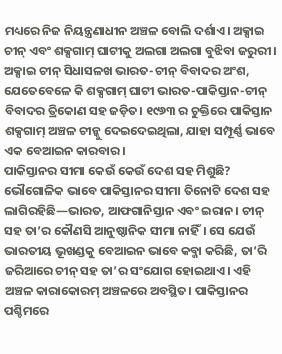ମଧ୍ୟରେ ନିଜ ନିୟନ୍ତ୍ରଣାଧୀନ ଅଞ୍ଚଳ ବୋଲି ଦର୍ଶାଏ। ଅକ୍ସାଇ ଚୀନ୍ ଏବଂ ଶକ୍ସଗାମ୍ ଘାଟୀକୁ ଅଲଗା ଅଲଗା ବୁଝିବା ଜରୁରୀ। ଅକ୍ସାଇ ଚୀନ୍ ସିଧାସଳଖ ଭାରତ-ଚୀନ୍ ବିବାଦର ଅଂଶ, ଯେତେବେଳେ କି ଶକ୍ସଗାମ୍ ଘାଟୀ ଭାରତ-ପାକିସ୍ତାନ-ଚୀନ୍ ବିବାଦର ତ୍ରିକୋଣ ସହ ଜଡ଼ିତ। ୧୯୬୩ ର ଚୁକ୍ତିରେ ପାକିସ୍ତାନ ଶକ୍ସଗାମ୍ ଅଞ୍ଚଳ ଚୀନ୍କୁ ଦେଇଦେଇଥିଲା, ଯାହା ସମ୍ପୂର୍ଣ୍ଣ ଭାବେ ଏକ ବେଆଇନ କାରବାର।
ପାକିସ୍ତାନର ସୀମା କେଉଁ କେଉଁ ଦେଶ ସହ ମିଶୁଛି?
ଭୌଗୋଳିକ ଭାବେ ପାକିସ୍ତାନର ସୀମା ତିନୋଟି ଦେଶ ସହ ଲାଗିରହିଛି—ଭାରତ, ଆଫଗାନିସ୍ତାନ ଏବଂ ଇରାନ। ଚୀନ୍ ସହ ତା’ର କୌଣସି ଆନୁଷ୍ଠାନିକ ସୀମା ନାହିଁ। ସେ ଯେଉଁ ଭାରତୀୟ ଭୂଖଣ୍ଡକୁ ବେଆଇନ ଭାବେ କବ୍ଜା କରିଛି, ତା’ରି ଜରିଆରେ ଚୀନ୍ ସହ ତା’ର ସଂଯୋଗ ହୋଇଥାଏ। ଏହି ଅଞ୍ଚଳ କାରାକୋରମ୍ ଅଞ୍ଚଳରେ ଅବସ୍ଥିତ। ପାକିସ୍ତାନର ପଶ୍ଚିମରେ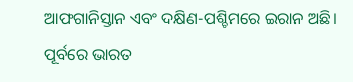ଆଫଗାନିସ୍ତାନ ଏବଂ ଦକ୍ଷିଣ-ପଶ୍ଚିମରେ ଇରାନ ଅଛି। ପୂର୍ବରେ ଭାରତ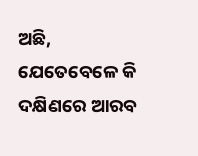ଅଛି, ଯେତେବେଳେ କି ଦକ୍ଷିଣରେ ଆରବ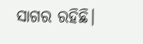ସାଗର ରହିଛି।